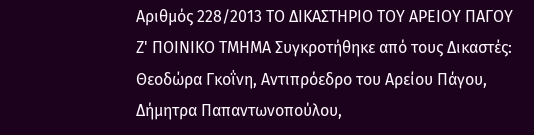Αριθμός 228/2013 ΤΟ ΔΙΚΑΣΤΗΡΙΟ ΤΟΥ ΑΡΕΙΟΥ ΠΑΓΟΥ Ζ' ΠΟΙΝΙΚΟ ΤΜΗΜΑ Συγκροτήθηκε από τους Δικαστές: Θεοδώρα Γκοΐνη, Αντιπρόεδρο του Αρείου Πάγου, Δήμητρα Παπαντωνοπούλου,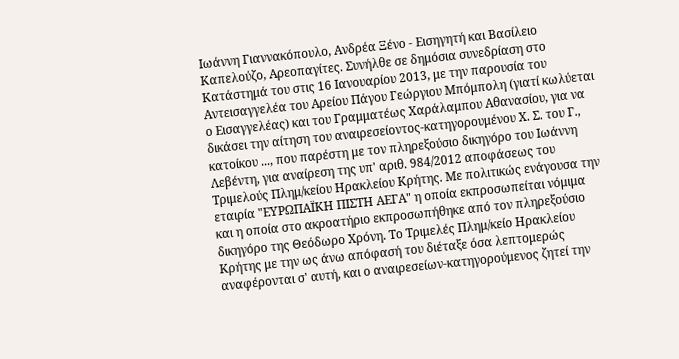Ιωάννη Γιαννακόπουλο, Ανδρέα Ξένο - Εισηγητή και Βασίλειο Καπελούζο, Αρεοπαγίτες. Συνήλθε σε δημόσια συνεδρίαση στο Κατάστημά του στις 16 Ιανουαρίου 2013, με την παρουσία του Αντεισαγγελέα του Αρείου Πάγου Γεώργιου Μπόμπολη (γιατί κωλύεται ο Εισαγγελέας) και του Γραμματέως Χαράλαμπου Αθανασίου, για να δικάσει την αίτηση του αναιρεσείοντος-κατηγορουμένου Χ. Σ. του Γ., κατοίκου ..., που παρέστη με τον πληρεξούσιο δικηγόρο του Ιωάννη Λεβέντη, για αναίρεση της υπ' αριθ. 984/2012 αποφάσεως του Τριμελούς Πλημ/κείου Ηρακλείου Κρήτης. Με πολιτικώς ενάγουσα την εταιρία "ΕΥΡΩΠΑΪΚΗ ΠΙΣΤΗ ΑΕΓΑ" η οποία εκπροσωπείται νόμιμα και η οποία στο ακροατήριο εκπροσωπήθηκε από τον πληρεξούσιο δικηγόρο της Θεόδωρο Χρόνη. Το Τριμελές Πλημ/κείο Ηρακλείου Κρήτης με την ως άνω απόφασή του διέταξε όσα λεπτομερώς αναφέρονται σ' αυτή, και ο αναιρεσείων-κατηγορούμενος ζητεί την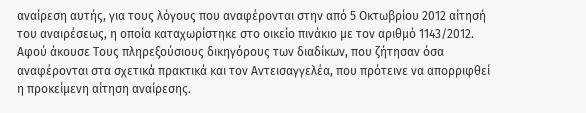αναίρεση αυτής, για τους λόγους που αναφέρονται στην από 5 Οκτωβρίου 2012 αίτησή του αναιρέσεως, η οποία καταχωρίστηκε στο οικείο πινάκιο με τον αριθμό 1143/2012. Αφού άκουσε Τους πληρεξούσιους δικηγόρους των διαδίκων, που ζήτησαν όσα αναφέρονται στα σχετικά πρακτικά και τον Αντεισαγγελέα, που πρότεινε να απορριφθεί η προκείμενη αίτηση αναίρεσης.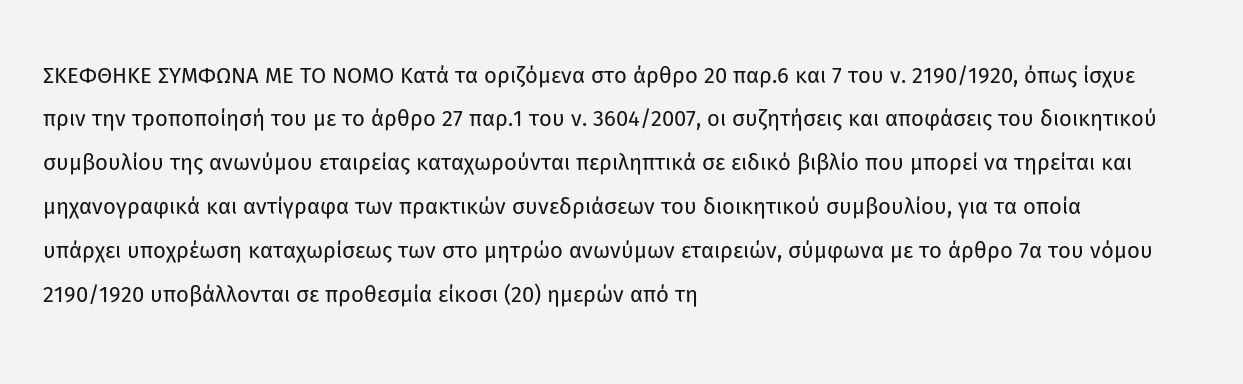ΣΚΕΦΘΗΚΕ ΣΥΜΦΩΝΑ ΜΕ ΤΟ ΝΟΜΟ Κατά τα οριζόμενα στο άρθρο 20 παρ.6 και 7 του ν. 2190/1920, όπως ίσχυε πριν την τροποποίησή του με το άρθρο 27 παρ.1 του ν. 3604/2007, οι συζητήσεις και αποφάσεις του διοικητικού συμβουλίου της ανωνύμου εταιρείας καταχωρούνται περιληπτικά σε ειδικό βιβλίο που μπορεί να τηρείται και μηχανογραφικά και αντίγραφα των πρακτικών συνεδριάσεων του διοικητικού συμβουλίου, για τα οποία υπάρχει υποχρέωση καταχωρίσεως των στο μητρώο ανωνύμων εταιρειών, σύμφωνα με το άρθρο 7α του νόμου 2190/1920 υποβάλλονται σε προθεσμία είκοσι (20) ημερών από τη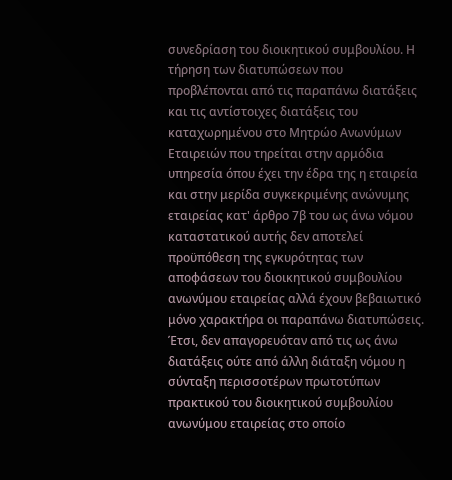συνεδρίαση του διοικητικού συμβουλίου. Η τήρηση των διατυπώσεων που προβλέπονται από τις παραπάνω διατάξεις και τις αντίστοιχες διατάξεις του καταχωρημένου στο Μητρώο Ανωνύμων Εταιρειών που τηρείται στην αρμόδια υπηρεσία όπου έχει την έδρα της η εταιρεία και στην μερίδα συγκεκριμένης ανώνυμης εταιρείας κατ' άρθρο 7β του ως άνω νόμου καταστατικού αυτής δεν αποτελεί προϋπόθεση της εγκυρότητας των αποφάσεων του διοικητικού συμβουλίου ανωνύμου εταιρείας αλλά έχουν βεβαιωτικό μόνο χαρακτήρα οι παραπάνω διατυπώσεις. Έτσι, δεν απαγορευόταν από τις ως άνω διατάξεις ούτε από άλλη διάταξη νόμου η σύνταξη περισσοτέρων πρωτοτύπων πρακτικού του διοικητικού συμβουλίου ανωνύμου εταιρείας στο οποίο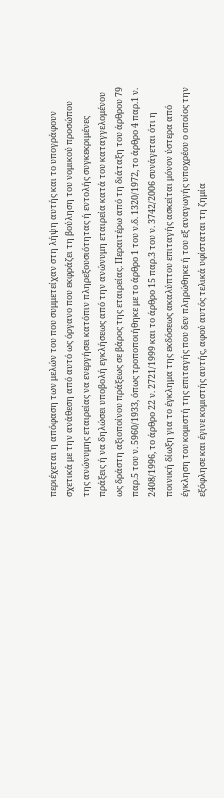περιέχεται η απόφαση των μελών του που συμμετείχαν στη λήψη αυτής και το υπογράφουν σχετικά με την ανάθεση από αυτό ως όργανο που εκφράζει τη βούληση του νομικού προσώπου της ανώνυμης εταιρείας να ενεργήσει κατόπιν πληρεξουσιότητας ή εντολής συγκεκριμένες πράξεις ή να δηλώσει υποβολή εγκλήσεως από την ανώνυμη εταιρεία κατά του καταγγελομένου ως δράστη αξιοποίνου πράξεως σε βάρος της εταιρείας. Περαιτέρω από τη διάταξη του άρθρου 79 παρ.5 του ν. 5960/1933, όπως τροποποιήθηκε με το άρθρο 1 του ν.δ. 1320/1972, το άρθρο 4 παρ.1 ν. 2408/1996, το άρθρο 22 ν. 2721/1999 και το άρθρο 15 παρ.3 του ν. 3742/2006 συνάγεται ότι η ποινική δίωξη για το έγκλημα της εκδόσεως ακαλύπτου επιταγής ασκείται μόνον ύστερα από έγκληση του κομιστή της επιταγής που δεν πληρώθηκε ή του εξ αναγωγής υποχρέου ο οποίος την εξόφλησε και έγινε κομιστής αυτής, αφού αυτός τελικά υφίσταται τη ζημία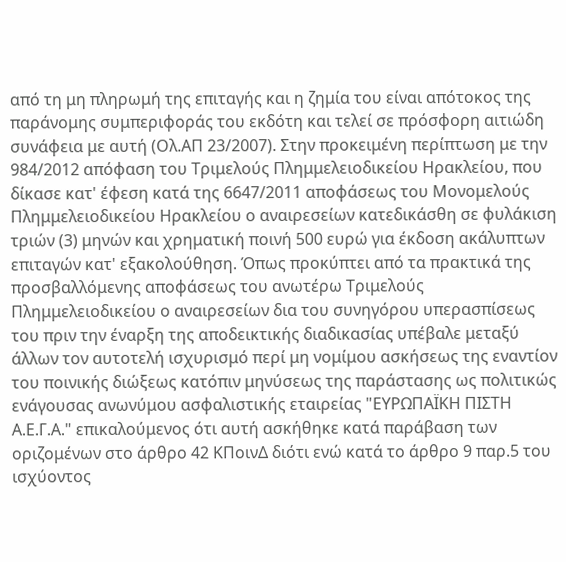από τη μη πληρωμή της επιταγής και η ζημία του είναι απότοκος της παράνομης συμπεριφοράς του εκδότη και τελεί σε πρόσφορη αιτιώδη συνάφεια με αυτή (Ολ.ΑΠ 23/2007). Στην προκειμένη περίπτωση με την 984/2012 απόφαση του Τριμελούς Πλημμελειοδικείου Ηρακλείου, που δίκασε κατ' έφεση κατά της 6647/2011 αποφάσεως του Μονομελούς Πλημμελειοδικείου Ηρακλείου ο αναιρεσείων κατεδικάσθη σε φυλάκιση τριών (3) μηνών και χρηματική ποινή 500 ευρώ για έκδοση ακάλυπτων επιταγών κατ' εξακολούθηση. Όπως προκύπτει από τα πρακτικά της προσβαλλόμενης αποφάσεως του ανωτέρω Τριμελούς Πλημμελειοδικείου ο αναιρεσείων δια του συνηγόρου υπερασπίσεως του πριν την έναρξη της αποδεικτικής διαδικασίας υπέβαλε μεταξύ άλλων τον αυτοτελή ισχυρισμό περί μη νομίμου ασκήσεως της εναντίον του ποινικής διώξεως κατόπιν μηνύσεως της παράστασης ως πολιτικώς ενάγουσας ανωνύμου ασφαλιστικής εταιρείας "ΕΥΡΩΠΑΪΚΗ ΠΙΣΤΗ Α.Ε.Γ.Α." επικαλούμενος ότι αυτή ασκήθηκε κατά παράβαση των οριζομένων στο άρθρο 42 ΚΠοινΔ διότι ενώ κατά το άρθρο 9 παρ.5 του ισχύοντος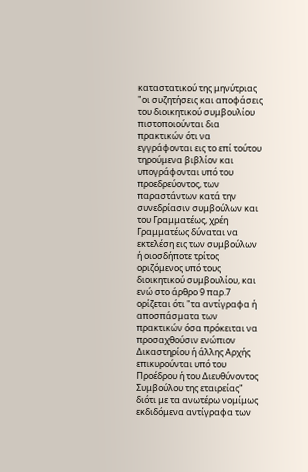καταστατικού της μηνύτριας "οι συζητήσεις και αποφάσεις του διοικητικού συμβουλίου πιστοποιούνται δια πρακτικών ότι να εγγράφονται εις το επί τούτου τηρούμενα βιβλίον και υπογράφονται υπό του προεδρεύοντος, των παραστάντων κατά την συνεδρίασιν συμβούλων και του Γραμματέως, χρέη Γραμματέως δύναται να εκτελέση εις των συμβούλων ή οιοσδήποτε τρίτος οριζόμενος υπό τους διοικητικού συμβουλίου, και ενώ στο άρθρο 9 παρ.7 ορίζεται ότι "τα αντίγραφα ή αποσπάσματα των πρακτικών όσα πρόκειται να προσαχθούσιν ενώπιον Δικαστηρίου ή άλλης Αρχής επικυρούνται υπό του Προέδρου ή του Διευθύνοντος Συμβούλου της εταιρείας" διότι με τα ανωτέρω νομίμως εκδιδόμενα αντίγραφα των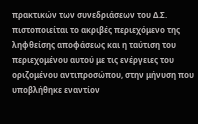πρακτικών των συνεδριάσεων του Δ.Σ. πιστοποιείται το ακριβές περιεχόμενο της ληφθείσης αποφάσεως και η ταύτιση του περιεχομένου αυτού με τις ενέργειες του οριζομένου αντιπροσώπου, στην μήνυση που υποβλήθηκε εναντίον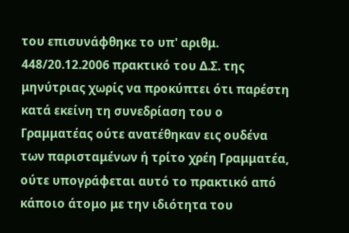του επισυνάφθηκε το υπ' αριθμ. 448/20.12.2006 πρακτικό του Δ.Σ. της μηνύτριας χωρίς να προκύπτει ότι παρέστη κατά εκείνη τη συνεδρίαση του ο Γραμματέας ούτε ανατέθηκαν εις ουδένα των παρισταμένων ή τρίτο χρέη Γραμματέα, ούτε υπογράφεται αυτό το πρακτικό από κάποιο άτομο με την ιδιότητα του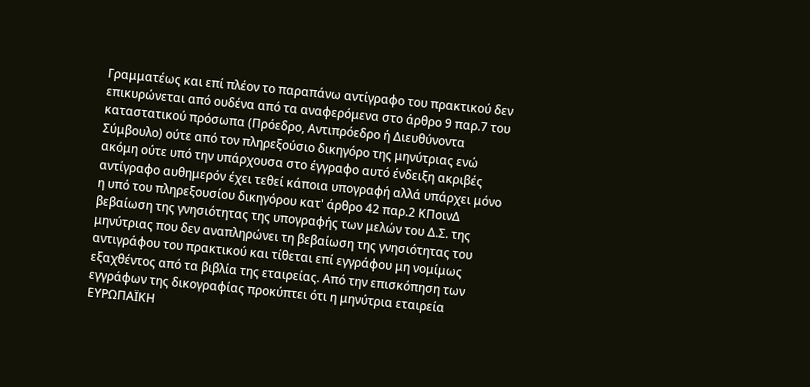Γραμματέως και επί πλέον το παραπάνω αντίγραφο του πρακτικού δεν επικυρώνεται από ουδένα από τα αναφερόμενα στο άρθρο 9 παρ.7 του καταστατικού πρόσωπα (Πρόεδρο, Αντιπρόεδρο ή Διευθύνοντα Σύμβουλο) ούτε από τον πληρεξούσιο δικηγόρο της μηνύτριας ενώ ακόμη ούτε υπό την υπάρχουσα στο έγγραφο αυτό ένδειξη ακριβές αντίγραφο αυθημερόν έχει τεθεί κάποια υπογραφή αλλά υπάρχει μόνο η υπό του πληρεξουσίου δικηγόρου κατ' άρθρο 42 παρ.2 ΚΠοινΔ βεβαίωση της γνησιότητας της υπογραφής των μελών του Δ.Σ. της μηνύτριας που δεν αναπληρώνει τη βεβαίωση της γνησιότητας του αντιγράφου του πρακτικού και τίθεται επί εγγράφου μη νομίμως εξαχθέντος από τα βιβλία της εταιρείας. Από την επισκόπηση των εγγράφων της δικογραφίας προκύπτει ότι η μηνύτρια εταιρεία ΕΥΡΩΠΑΪΚΗ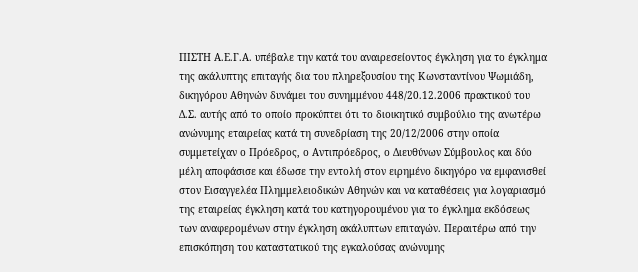ΠΙΣΤΗ Α.Ε.Γ.Α. υπέβαλε την κατά του αναιρεσείοντος έγκληση για το έγκλημα της ακάλυπτης επιταγής δια του πληρεξουσίου της Κωνσταντίνου Ψωμιάδη, δικηγόρου Αθηνών δυνάμει του συνημμένου 448/20.12.2006 πρακτικού του Δ.Σ. αυτής από το οποίο προκύπτει ότι το διοικητικό συμβούλιο της ανωτέρω ανώνυμης εταιρείας κατά τη συνεδρίαση της 20/12/2006 στην οποία συμμετείχαν ο Πρόεδρος, ο Αντιπρόεδρος, ο Διευθύνων Σύμβουλος και δύο μέλη αποφάσισε και έδωσε την εντολή στον ειρημένο δικηγόρο να εμφανισθεί στον Εισαγγελέα Πλημμελειοδικών Αθηνών και να καταθέσεις για λογαριασμό της εταιρείας έγκληση κατά του κατηγορουμένου για το έγκλημα εκδόσεως των αναφερομένων στην έγκληση ακάλυπτων επιταγών. Περαιτέρω από την επισκόπηση του καταστατικού της εγκαλούσας ανώνυμης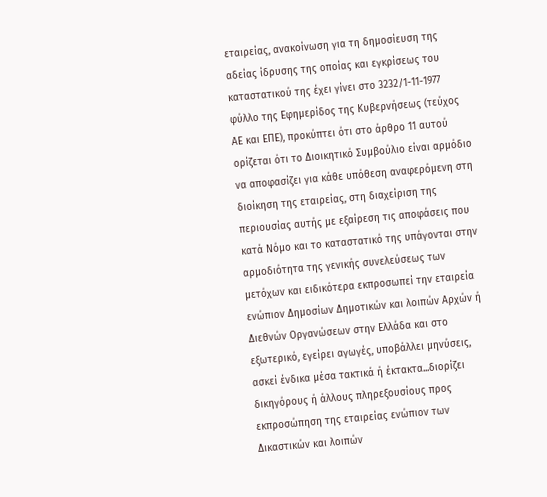εταιρείας, ανακοίνωση για τη δημοσίευση της αδείας ίδρυσης της οποίας και εγκρίσεως του καταστατικού της έχει γίνει στο 3232/1-11-1977 φύλλο της Εφημερίδος της Κυβερνήσεως (τεύχος ΑΕ και ΕΠΕ), προκύπτει ότι στο άρθρο 11 αυτού ορίζεται ότι το Διοικητικό Συμβούλιο είναι αρμόδιο να αποφασίζει για κάθε υπόθεση αναφερόμενη στη διοίκηση της εταιρείας, στη διαχείριση της περιουσίας αυτής με εξαίρεση τις αποφάσεις που κατά Νόμο και το καταστατικό της υπάγονται στην αρμοδιότητα της γενικής συνελεύσεως των μετόχων και ειδικότερα εκπροσωπεί την εταιρεία ενώπιον Δημοσίων Δημοτικών και λοιπών Αρχών ή Διεθνών Οργανώσεων στην Ελλάδα και στο εξωτερικό, εγείρει αγωγές, υποβάλλει μηνύσεις, ασκεί ένδικα μέσα τακτικά ή έκτακτα...διορίζει δικηγόρους ή άλλους πληρεξουσίους προς εκπροσώπηση της εταιρείας ενώπιον των Δικαστικών και λοιπών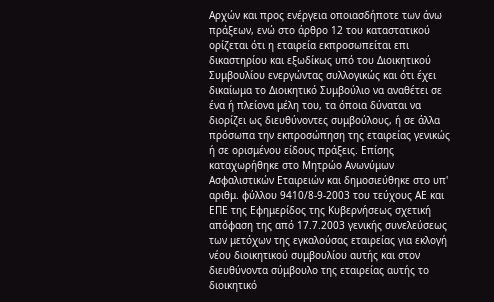Αρχών και προς ενέργεια οποιασδήποτε των άνω πράξεων, ενώ στο άρθρο 12 του καταστατικού ορίζεται ότι η εταιρεία εκπροσωπείται επι δικαστηρίου και εξωδίκως υπό του Διοικητικού Συμβουλίου ενεργώντας συλλογικώς και ότι έχει δικαίωμα το Διοικητικό Συμβούλιο να αναθέτει σε ένα ή πλείονα μέλη του, τα όποια δύναται να διορίζει ως διευθύνοντες συμβούλους, ή σε άλλα πρόσωπα την εκπροσώπηση της εταιρείας γενικώς ή σε ορισμένου είδους πράξεις. Επίσης καταχωρήθηκε στο Μητρώο Ανωνύμων Ασφαλιστικών Εταιρειών και δημοσιεύθηκε στο υπ' αριθμ. φύλλου 9410/8-9-2003 του τεύχους ΑΕ και ΕΠΕ της Εφημερίδος της Κυβερνήσεως σχετική απόφαση της από 17.7.2003 γενικής συνελεύσεως των μετόχων της εγκαλούσας εταιρείας για εκλογή νέου διοικητικού συμβουλίου αυτής και στον διευθύνοντα σύμβουλο της εταιρείας αυτής το διοικητικό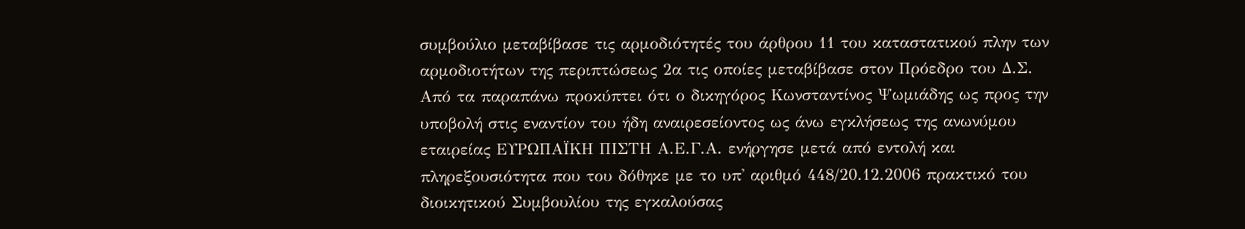συμβούλιο μεταβίβασε τις αρμοδιότητές του άρθρου 11 του καταστατικού πλην των αρμοδιοτήτων της περιπτώσεως 2α τις οποίες μεταβίβασε στον Πρόεδρο του Δ.Σ. Από τα παραπάνω προκύπτει ότι ο δικηγόρος Κωνσταντίνος Ψωμιάδης ως προς την υποβολή στις εναντίον του ήδη αναιρεσείοντος ως άνω εγκλήσεως της ανωνύμου εταιρείας ΕΥΡΩΠΑΪΚΗ ΠΙΣΤΗ Α.Ε.Γ.Α. ενήργησε μετά από εντολή και πληρεξουσιότητα που του δόθηκε με το υπ' αριθμό 448/20.12.2006 πρακτικό του διοικητικού Συμβουλίου της εγκαλούσας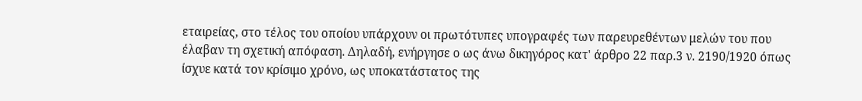εταιρείας, στο τέλος του οποίου υπάρχουν οι πρωτότυπες υπογραφές των παρευρεθέντων μελών του που έλαβαν τη σχετική απόφαση. Δηλαδή, ενήργησε ο ως άνω δικηγόρος κατ' άρθρο 22 παρ.3 ν. 2190/1920 όπως ίσχυε κατά τον κρίσιμο χρόνο, ως υποκατάστατος της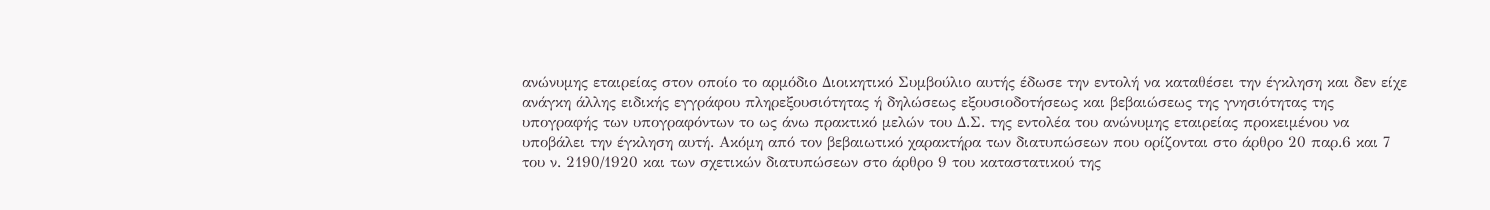ανώνυμης εταιρείας στον οποίο το αρμόδιο Διοικητικό Συμβούλιο αυτής έδωσε την εντολή να καταθέσει την έγκληση και δεν είχε ανάγκη άλλης ειδικής εγγράφου πληρεξουσιότητας ή δηλώσεως εξουσιοδοτήσεως και βεβαιώσεως της γνησιότητας της υπογραφής των υπογραφόντων το ως άνω πρακτικό μελών του Δ.Σ. της εντολέα του ανώνυμης εταιρείας προκειμένου να υποβάλει την έγκληση αυτή. Ακόμη από τον βεβαιωτικό χαρακτήρα των διατυπώσεων που ορίζονται στο άρθρο 20 παρ.6 και 7 του ν. 2190/1920 και των σχετικών διατυπώσεων στο άρθρο 9 του καταστατικού της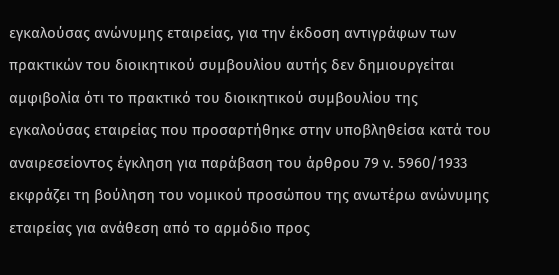εγκαλούσας ανώνυμης εταιρείας, για την έκδοση αντιγράφων των πρακτικών του διοικητικού συμβουλίου αυτής δεν δημιουργείται αμφιβολία ότι το πρακτικό του διοικητικού συμβουλίου της εγκαλούσας εταιρείας που προσαρτήθηκε στην υποβληθείσα κατά του αναιρεσείοντος έγκληση για παράβαση του άρθρου 79 ν. 5960/1933 εκφράζει τη βούληση του νομικού προσώπου της ανωτέρω ανώνυμης εταιρείας για ανάθεση από το αρμόδιο προς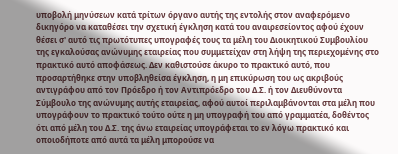υποβολή μηνύσεων κατά τρίτων όργανο αυτής της εντολής στον αναφερόμενο δικηγόρο να καταθέσει την σχετική έγκληση κατά του αναιρεσείοντος αφού έχουν θέσει σ' αυτό τις πρωτότυπες υπογραφές τους τα μέλη του Διοικητικού Συμβουλίου της εγκαλούσας ανώνυμης εταιρείας που συμμετείχαν στη λήψη της περιεχομένης στο πρακτικό αυτό αποφάσεως. Δεν καθιστούσε άκυρο το πρακτικό αυτό, που προσαρτήθηκε στην υποβληθείσα έγκληση, η μη επικύρωση του ως ακριβούς αντιγράφου από τον Πρόεδρο ή τον Αντιπρόεδρο του Δ.Σ. ή τον Διευθύνοντα Σύμβουλο της ανώνυμης αυτής εταιρείας, αφού αυτοί περιλαμβάνονται στα μέλη που υπογράφουν το πρακτικό τούτο ούτε η μη υπογραφή του από γραμματέα, δοθέντος ότι από μέλη του Δ.Σ. της άνω εταιρείας υπογράφεται το εν λόγω πρακτικό και οποιοδήποτε από αυτά τα μέλη μπορούσε να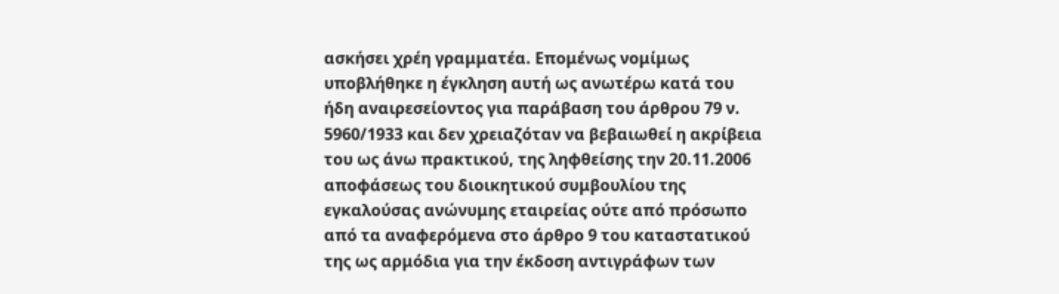ασκήσει χρέη γραμματέα. Επομένως νομίμως υποβλήθηκε η έγκληση αυτή ως ανωτέρω κατά του ήδη αναιρεσείοντος για παράβαση του άρθρου 79 ν. 5960/1933 και δεν χρειαζόταν να βεβαιωθεί η ακρίβεια του ως άνω πρακτικού, της ληφθείσης την 20.11.2006 αποφάσεως του διοικητικού συμβουλίου της εγκαλούσας ανώνυμης εταιρείας ούτε από πρόσωπο από τα αναφερόμενα στο άρθρο 9 του καταστατικού της ως αρμόδια για την έκδοση αντιγράφων των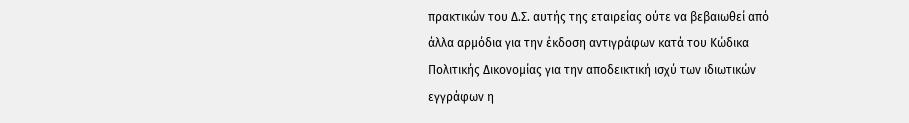πρακτικών του Δ.Σ. αυτής της εταιρείας ούτε να βεβαιωθεί από άλλα αρμόδια για την έκδοση αντιγράφων κατά του Κώδικα Πολιτικής Δικονομίας για την αποδεικτική ισχύ των ιδιωτικών εγγράφων η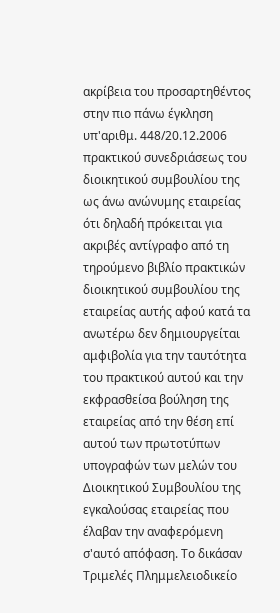ακρίβεια του προσαρτηθέντος στην πιο πάνω έγκληση υπ'αριθμ. 448/20.12.2006 πρακτικού συνεδριάσεως του διοικητικού συμβουλίου της ως άνω ανώνυμης εταιρείας ότι δηλαδή πρόκειται για ακριβές αντίγραφο από τη τηρούμενο βιβλίο πρακτικών διοικητικού συμβουλίου της εταιρείας αυτής αφού κατά τα ανωτέρω δεν δημιουργείται αμφιβολία για την ταυτότητα του πρακτικού αυτού και την εκφρασθείσα βούληση της εταιρείας από την θέση επί αυτού των πρωτοτύπων υπογραφών των μελών του Διοικητικού Συμβουλίου της εγκαλούσας εταιρείας που έλαβαν την αναφερόμενη σ'αυτό απόφαση. Το δικάσαν Τριμελές Πλημμελειοδικείο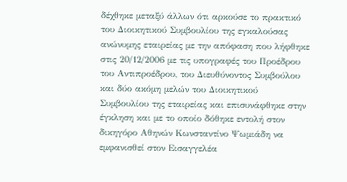δέχθηκε μεταξύ άλλων ότι αρκούσε το πρακτικό του Διοικητικού Συμβουλίου της εγκαλούσας ανώνυμης εταιρείας με την απόφαση που λήφθηκε στις 20/12/2006 με τις υπογραφές του Προέδρου του Αντιπροέδρου, του Διευθύνοντος Συμβούλου και δύο ακόμη μελών του Διοικητικού Συμβουλίου της εταιρείας και επισυνάφθηκε στην έγκληση και με το οποίο δόθηκε εντολή στον δικηγόρο Αθηνών Κωνσταντίνο Ψωμιάδη να εμφανισθεί στον Εισαγγελέα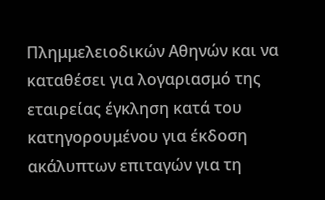Πλημμελειοδικών Αθηνών και να καταθέσει για λογαριασμό της εταιρείας έγκληση κατά του κατηγορουμένου για έκδοση ακάλυπτων επιταγών για τη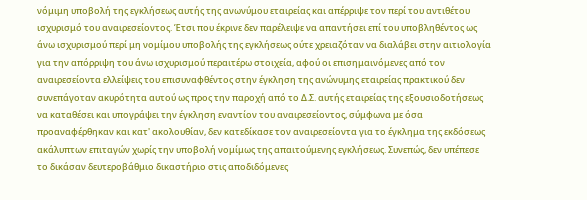νόμιμη υποβολή της εγκλήσεως αυτής της ανωνύμου εταιρείας και απέρριψε τον περί του αντιθέτου ισχυρισμό του αναιρεσείοντος. Έτσι που έκρινε δεν παρέλειψε να απαντήσει επί του υποβληθέντος ως άνω ισχυρισμού περί μη νομίμου υποβολής της εγκλήσεως ούτε χρειαζόταν να διαλάβει στην αιτιολογία για την απόρριψη του άνω ισχυρισμού περαιτέρω στοιχεία, αφού οι επισημαινόμενες από τον αναιρεσείοντα ελλείψεις του επισυναφθέντος στην έγκληση της ανώνυμης εταιρείας πρακτικού δεν συνεπάγοταν ακυρότητα αυτού ως προς την παροχή από το Δ.Σ. αυτής εταιρείας της εξουσιοδοτήσεως να καταθέσει και υπογράψει την έγκληση εναντίον του αναιρεσείοντος, σύμφωνα με όσα προαναφέρθηκαν και κατ' ακολουθίαν, δεν κατεδίκασε τον αναιρεσείοντα για το έγκλημα της εκδόσεως ακάλυπτων επιταγών χωρίς την υποβολή νομίμως της απαιτούμενης εγκλήσεως. Συνεπώς, δεν υπέπεσε το δικάσαν δευτεροβάθμιο δικαστήριο στις αποδιδόμενες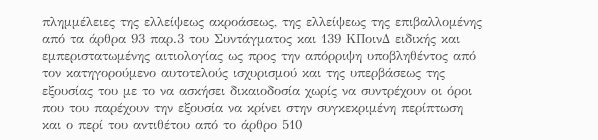πλημμέλειες της ελλείψεως ακροάσεως, της ελλείψεως της επιβαλλομένης από τα άρθρα 93 παρ.3 του Συντάγματος και 139 ΚΠοινΔ ειδικής και εμπεριστατωμένης αιτιολογίας ως προς την απόρριψη υποβληθέντος από τον κατηγορούμενο αυτοτελούς ισχυρισμού και της υπερβάσεως της εξουσίας του με το να ασκήσει δικαιοδοσία χωρίς να συντρέχουν οι όροι που του παρέχουν την εξουσία να κρίνει στην συγκεκριμένη περίπτωση και ο περί του αντιθέτου από το άρθρο 510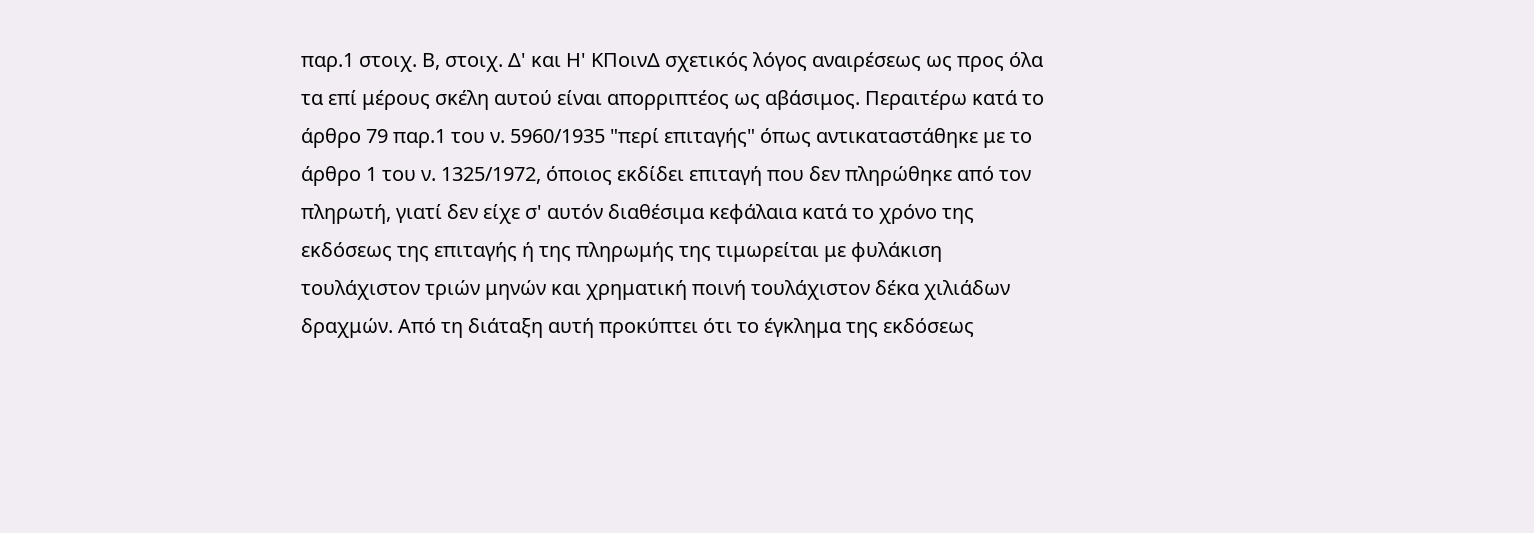παρ.1 στοιχ. Β, στοιχ. Δ' και Η' ΚΠοινΔ σχετικός λόγος αναιρέσεως ως προς όλα τα επί μέρους σκέλη αυτού είναι απορριπτέος ως αβάσιμος. Περαιτέρω κατά το άρθρο 79 παρ.1 του ν. 5960/1935 "περί επιταγής" όπως αντικαταστάθηκε με το άρθρο 1 του ν. 1325/1972, όποιος εκδίδει επιταγή που δεν πληρώθηκε από τον πληρωτή, γιατί δεν είχε σ' αυτόν διαθέσιμα κεφάλαια κατά το χρόνο της εκδόσεως της επιταγής ή της πληρωμής της τιμωρείται με φυλάκιση τουλάχιστον τριών μηνών και χρηματική ποινή τουλάχιστον δέκα χιλιάδων δραχμών. Από τη διάταξη αυτή προκύπτει ότι το έγκλημα της εκδόσεως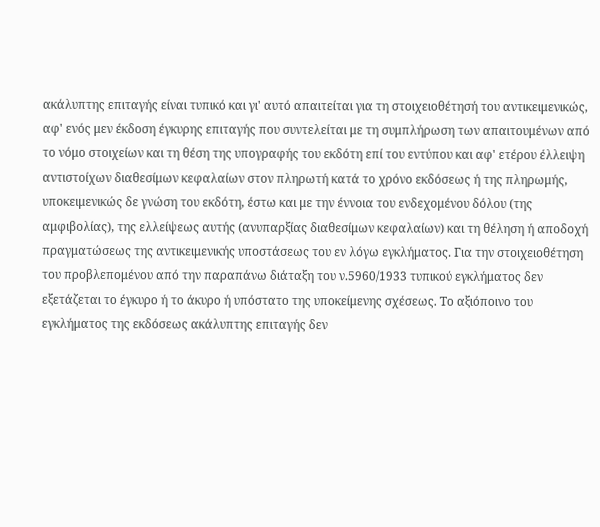ακάλυπτης επιταγής είναι τυπικό και γι' αυτό απαιτείται για τη στοιχειοθέτησή του αντικειμενικώς, αφ' ενός μεν έκδοση έγκυρης επιταγής που συντελείται με τη συμπλήρωση των απαιτουμένων από το νόμο στοιχείων και τη θέση της υπογραφής του εκδότη επί του εντύπου και αφ' ετέρου έλλειψη αντιστοίχων διαθεσίμων κεφαλαίων στον πληρωτή κατά το χρόνο εκδόσεως ή της πληρωμής, υποκειμενικώς δε γνώση του εκδότη, έστω και με την έννοια του ενδεχομένου δόλου (της αμφιβολίας), της ελλείψεως αυτής (ανυπαρξίας διαθεσίμων κεφαλαίων) και τη θέληση ή αποδοχή πραγματώσεως της αντικειμενικής υποστάσεως του εν λόγω εγκλήματος. Για την στοιχειοθέτηση του προβλεπομένου από την παραπάνω διάταξη του ν.5960/1933 τυπικού εγκλήματος δεν εξετάζεται το έγκυρο ή το άκυρο ή υπόστατο της υποκείμενης σχέσεως. Το αξιόποινο του εγκλήματος της εκδόσεως ακάλυπτης επιταγής δεν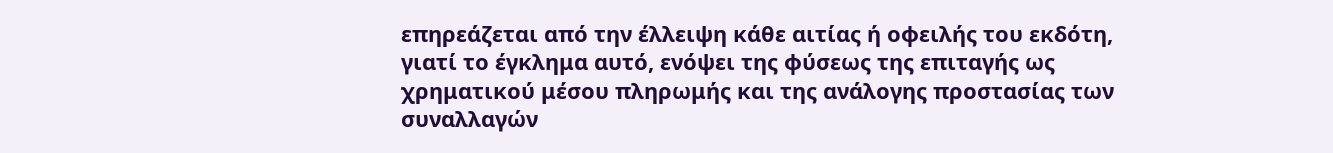επηρεάζεται από την έλλειψη κάθε αιτίας ή οφειλής του εκδότη, γιατί το έγκλημα αυτό, ενόψει της φύσεως της επιταγής ως χρηματικού μέσου πληρωμής και της ανάλογης προστασίας των συναλλαγών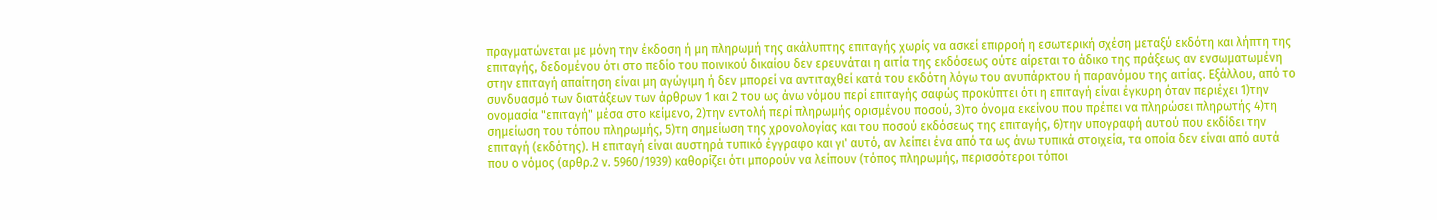πραγματώνεται με μόνη την έκδοση ή μη πληρωμή της ακάλυπτης επιταγής χωρίς να ασκεί επιρροή η εσωτερική σχέση μεταξύ εκδότη και λήπτη της επιταγής, δεδομένου ότι στο πεδίο του ποινικού δικαίου δεν ερευνάται η αιτία της εκδόσεως ούτε αίρεται το άδικο της πράξεως αν ενσωματωμένη στην επιταγή απαίτηση είναι μη αγώγιμη ή δεν μπορεί να αντιταχθεί κατά του εκδότη λόγω του ανυπάρκτου ή παρανόμου της αιτίας. Εξάλλου, από το συνδυασμό των διατάξεων των άρθρων 1 και 2 του ως άνω νόμου περί επιταγής σαφώς προκύπτει ότι η επιταγή είναι έγκυρη όταν περιέχει 1)την ονομασία "επιταγή" μέσα στο κείμενο, 2)την εντολή περί πληρωμής ορισμένου ποσού, 3)το όνομα εκείνου που πρέπει να πληρώσει πληρωτής 4)τη σημείωση του τόπου πληρωμής, 5)τη σημείωση της χρονολογίας και του ποσού εκδόσεως της επιταγής, 6)την υπογραφή αυτού που εκδίδει την επιταγή (εκδότης). Η επιταγή είναι αυστηρά τυπικό έγγραφο και γι' αυτό, αν λείπει ένα από τα ως άνω τυπικά στοιχεία, τα οποία δεν είναι από αυτά που ο νόμος (αρθρ.2 ν. 5960/1939) καθορίζει ότι μπορούν να λείπουν (τόπος πληρωμής, περισσότεροι τόποι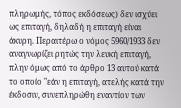πληρωμής, τόπος εκδόσεως) δεν ισχύει ως επιταγή, δηλαδή η επιταγή είναι άκυρη. Περαιτέρω ο νόμος 5960/1933 δεν αναγνωρίζει ρητώς την λευκή επιταγή, πλην όμως από το άρθρο 13 αυτού κατά το οποίο "εάν η επιταγή, ατελής κατά την έκδοσιν, συνεπληρώθη εναντίον των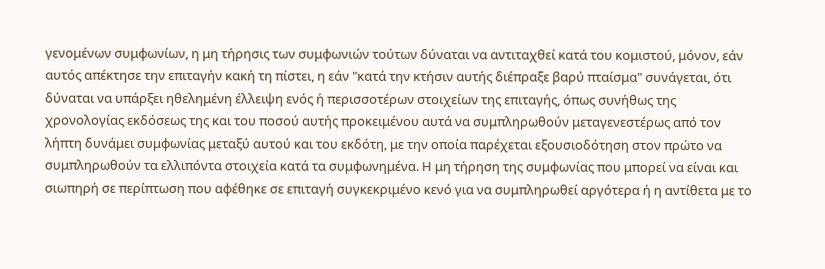γενομένων συμφωνίων, η μη τήρησις των συμφωνιών τούτων δύναται να αντιταχθεί κατά του κομιστού, μόνον, εάν αυτός απέκτησε την επιταγήν κακή τη πίστει, η εάν "κατά την κτήσιν αυτής διέπραξε βαρύ πταίσμα" συνάγεται, ότι δύναται να υπάρξει ηθελημένη έλλειψη ενός ή περισσοτέρων στοιχείων της επιταγής, όπως συνήθως της χρονολογίας εκδόσεως της και του ποσού αυτής προκειμένου αυτά να συμπληρωθούν μεταγενεστέρως από τον λήπτη δυνάμει συμφωνίας μεταξύ αυτού και του εκδότη, με την οποία παρέχεται εξουσιοδότηση στον πρώτο να συμπληρωθούν τα ελλιπόντα στοιχεία κατά τα συμφωνημένα. Η μη τήρηση της συμφωνίας που μπορεί να είναι και σιωπηρή σε περίπτωση που αφέθηκε σε επιταγή συγκεκριμένο κενό για να συμπληρωθεί αργότερα ή η αντίθετα με το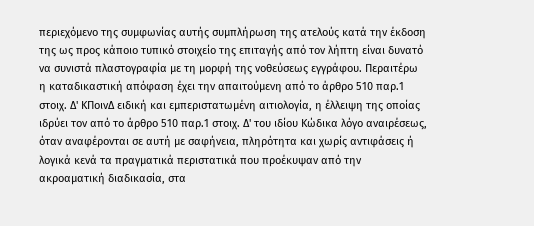περιεχόμενο της συμφωνίας αυτής συμπλήρωση της ατελούς κατά την έκδοση της ως προς κάποιο τυπικό στοιχείο της επιταγής από τον λήπτη είναι δυνατό να συνιστά πλαστογραφία με τη μορφή της νοθεύσεως εγγράφου. Περαιτέρω η καταδικαστική απόφαση έχει την απαιτούμενη από το άρθρο 510 παρ.1 στοιχ. Δ' ΚΠοινΔ ειδική και εμπεριστατωμένη αιτιολογία, η έλλειψη της οποίας ιδρύει τον από το άρθρο 510 παρ.1 στοιχ. Δ' του ιδίου Κώδικα λόγο αναιρέσεως, όταν αναφέρονται σε αυτή με σαφήνεια, πληρότητα και χωρίς αντιφάσεις ή λογικά κενά τα πραγματικά περιστατικά που προέκυψαν από την ακροαματική διαδικασία, στα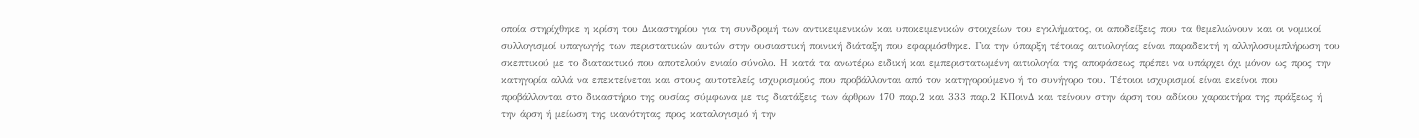οποία στηρίχθηκε η κρίση του Δικαστηρίου για τη συνδρομή των αντικειμενικών και υποκειμενικών στοιχείων του εγκλήματος, οι αποδείξεις που τα θεμελιώνουν και οι νομικοί συλλογισμοί υπαγωγής των περιστατικών αυτών στην ουσιαστική ποινική διάταξη που εφαρμόσθηκε. Για την ύπαρξη τέτοιας αιτιολογίας είναι παραδεκτή η αλληλοσυμπλήρωση του σκεπτικού με το διατακτικό που αποτελούν ενιαίο σύνολο. Η κατά τα ανωτέρω ειδική και εμπεριστατωμένη αιτιολογία της αποφάσεως πρέπει να υπάρχει όχι μόνον ως προς την κατηγορία αλλά να επεκτείνεται και στους αυτοτελείς ισχυρισμούς που προβάλλονται από τον κατηγορούμενο ή το συνήγορο του. Τέτοιοι ισχυρισμοί είναι εκείνοι που προβάλλονται στο δικαστήριο της ουσίας σύμφωνα με τις διατάξεις των άρθρων 170 παρ.2 και 333 παρ.2 ΚΠοινΔ και τείνουν στην άρση του αδίκου χαρακτήρα της πράξεως ή την άρση ή μείωση της ικανότητας προς καταλογισμό ή την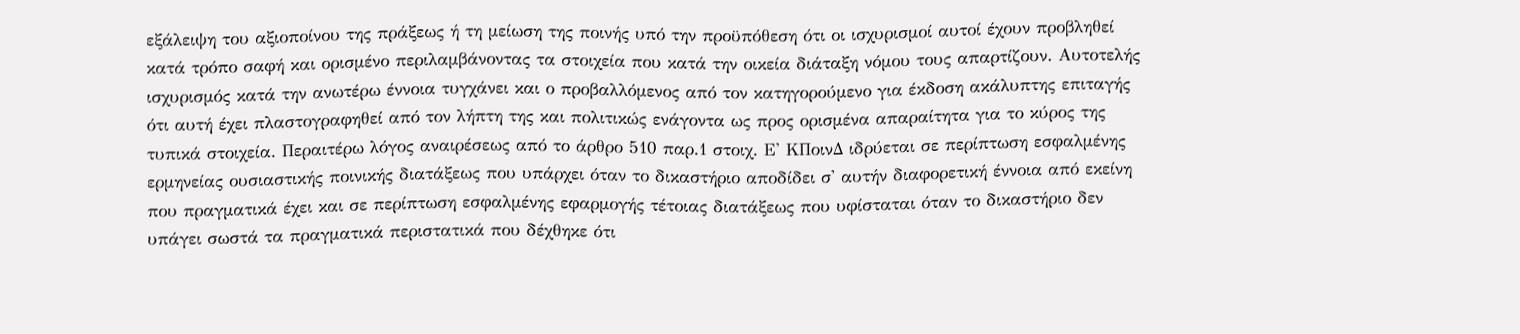εξάλειψη του αξιοποίνου της πράξεως ή τη μείωση της ποινής υπό την προϋπόθεση ότι οι ισχυρισμοί αυτοί έχουν προβληθεί κατά τρόπο σαφή και ορισμένο περιλαμβάνοντας τα στοιχεία που κατά την οικεία διάταξη νόμου τους απαρτίζουν. Αυτοτελής ισχυρισμός κατά την ανωτέρω έννοια τυγχάνει και ο προβαλλόμενος από τον κατηγορούμενο για έκδοση ακάλυπτης επιταγής ότι αυτή έχει πλαστογραφηθεί από τον λήπτη της και πολιτικώς ενάγοντα ως προς ορισμένα απαραίτητα για το κύρος της τυπικά στοιχεία. Περαιτέρω λόγος αναιρέσεως από το άρθρο 510 παρ.1 στοιχ. Ε' ΚΠοινΔ ιδρύεται σε περίπτωση εσφαλμένης ερμηνείας ουσιαστικής ποινικής διατάξεως που υπάρχει όταν το δικαστήριο αποδίδει σ' αυτήν διαφορετική έννοια από εκείνη που πραγματικά έχει και σε περίπτωση εσφαλμένης εφαρμογής τέτοιας διατάξεως που υφίσταται όταν το δικαστήριο δεν υπάγει σωστά τα πραγματικά περιστατικά που δέχθηκε ότι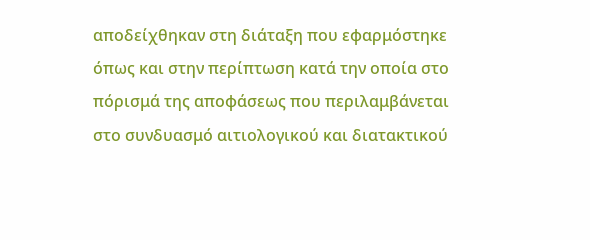αποδείχθηκαν στη διάταξη που εφαρμόστηκε όπως και στην περίπτωση κατά την οποία στο πόρισμά της αποφάσεως που περιλαμβάνεται στο συνδυασμό αιτιολογικού και διατακτικού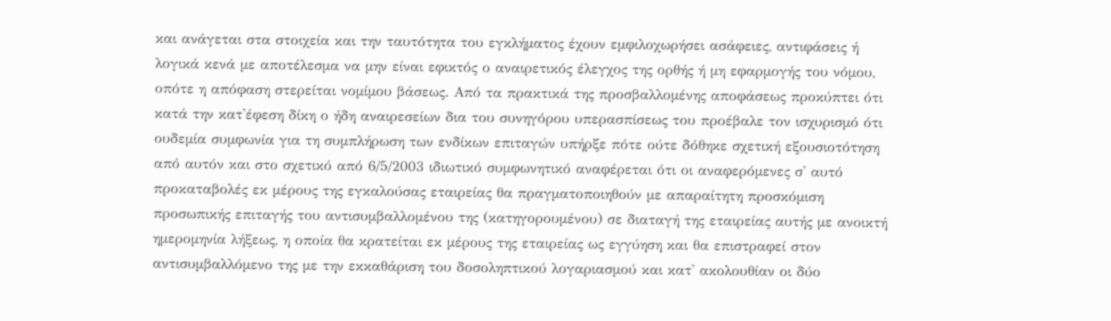και ανάγεται στα στοιχεία και την ταυτότητα του εγκλήματος έχουν εμφιλοχωρήσει ασάφειες, αντιφάσεις ή λογικά κενά με αποτέλεσμα να μην είναι εφικτός ο αναιρετικός έλεγχος της ορθής ή μη εφαρμογής του νόμου, οπότε η απόφαση στερείται νομίμου βάσεως. Από τα πρακτικά της προσβαλλομένης αποφάσεως προκύπτει ότι κατά την κατ'έφεση δίκη ο ήδη αναιρεσείων δια του συνηγόρου υπερασπίσεως του προέβαλε τον ισχυρισμό ότι ουδεμία συμφωνία για τη συμπλήρωση των ενδίκων επιταγών υπήρξε πότε ούτε δόθηκε σχετική εξουσιοτότηση από αυτόν και στο σχετικό από 6/5/2003 ιδιωτικό συμφωνητικό αναφέρεται ότι οι αναφερόμενες σ' αυτό προκαταβολές εκ μέρους της εγκαλούσας εταιρείας θα πραγματοποιηθούν με απαραίτητη προσκόμιση προσωπικής επιταγής του αντισυμβαλλομένου της (κατηγορουμένου) σε διαταγή της εταιρείας αυτής με ανοικτή ημερομηνία λήξεως, η οποία θα κρατείται εκ μέρους της εταιρείας ως εγγύηση και θα επιστραφεί στον αντισυμβαλλόμενο της με την εκκαθάριση του δοσοληπτικού λογαριασμού και κατ' ακολουθίαν οι δύο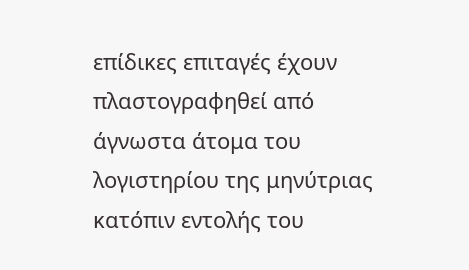επίδικες επιταγές έχουν πλαστογραφηθεί από άγνωστα άτομα του λογιστηρίου της μηνύτριας κατόπιν εντολής του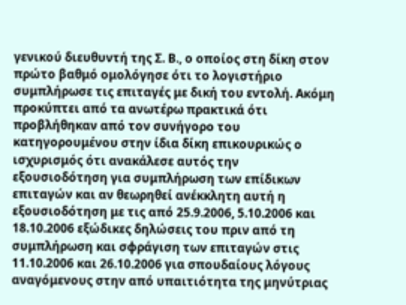γενικού διευθυντή της Σ. Β., ο οποίος στη δίκη στον πρώτο βαθμό ομολόγησε ότι το λογιστήριο συμπλήρωσε τις επιταγές με δική του εντολή. Ακόμη προκύπτει από τα ανωτέρω πρακτικά ότι προβλήθηκαν από τον συνήγορο του κατηγορουμένου στην ίδια δίκη επικουρικώς ο ισχυρισμός ότι ανακάλεσε αυτός την εξουσιοδότηση για συμπλήρωση των επίδικων επιταγών και αν θεωρηθεί ανέκκλητη αυτή η εξουσιοδότηση με τις από 25.9.2006, 5.10.2006 και 18.10.2006 εξώδικες δηλώσεις του πριν από τη συμπλήρωση και σφράγιση των επιταγών στις 11.10.2006 και 26.10.2006 για σπουδαίους λόγους αναγόμενους στην από υπαιτιότητα της μηνύτριας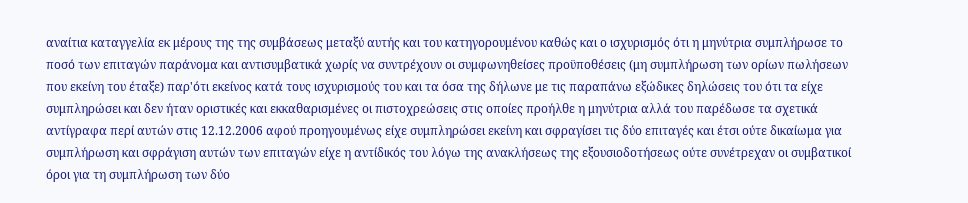αναίτια καταγγελία εκ μέρους της της συμβάσεως μεταξύ αυτής και του κατηγορουμένου καθώς και ο ισχυρισμός ότι η μηνύτρια συμπλήρωσε το ποσό των επιταγών παράνομα και αντισυμβατικά χωρίς να συντρέχουν οι συμφωνηθείσες προϋποθέσεις (μη συμπλήρωση των ορίων πωλήσεων που εκείνη του έταξε) παρ'ότι εκείνος κατά τους ισχυρισμούς του και τα όσα της δήλωνε με τις παραπάνω εξώδικες δηλώσεις του ότι τα είχε συμπληρώσει και δεν ήταν οριστικές και εκκαθαρισμένες οι πιστοχρεώσεις στις οποίες προήλθε η μηνύτρια αλλά του παρέδωσε τα σχετικά αντίγραφα περί αυτών στις 12.12.2006 αφού προηγουμένως είχε συμπληρώσει εκείνη και σφραγίσει τις δύο επιταγές και έτσι ούτε δικαίωμα για συμπλήρωση και σφράγιση αυτών των επιταγών είχε η αντίδικός του λόγω της ανακλήσεως της εξουσιοδοτήσεως ούτε συνέτρεχαν οι συμβατικοί όροι για τη συμπλήρωση των δύο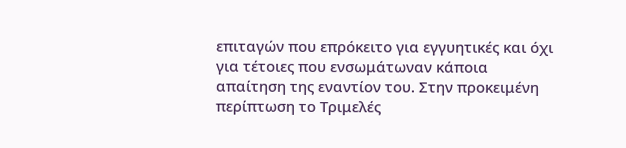επιταγών που επρόκειτο για εγγυητικές και όχι για τέτοιες που ενσωμάτωναν κάποια απαίτηση της εναντίον του. Στην προκειμένη περίπτωση το Τριμελές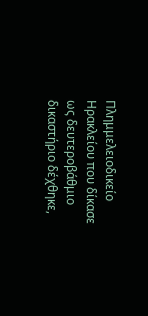Πλημμελειοδικείο Ηρακλείου που δίκασε ως δευτεροβάθμιο δικαστήριο δέχθηκε,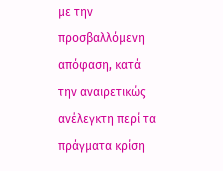με την προσβαλλόμενη απόφαση, κατά την αναιρετικώς ανέλεγκτη περί τα πράγματα κρίση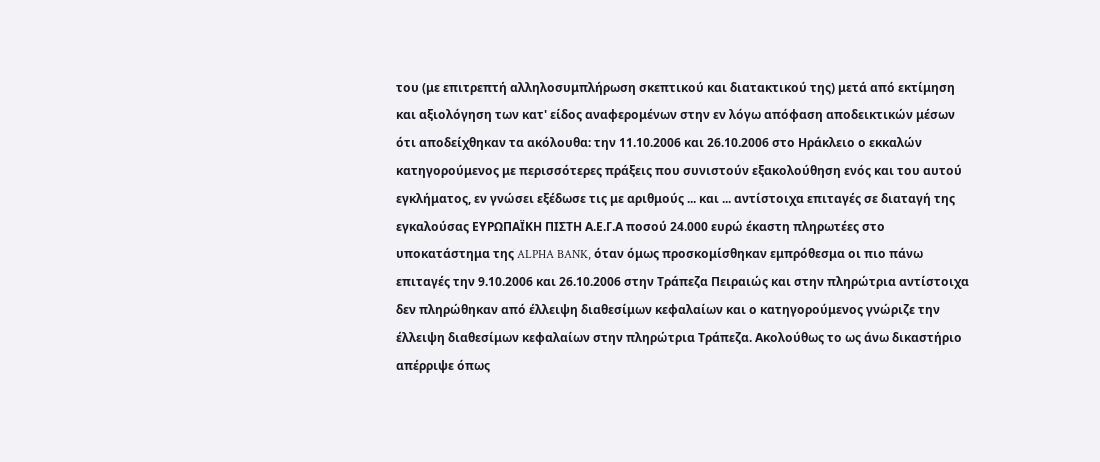του (με επιτρεπτή αλληλοσυμπλήρωση σκεπτικού και διατακτικού της) μετά από εκτίμηση και αξιολόγηση των κατ' είδος αναφερομένων στην εν λόγω απόφαση αποδεικτικών μέσων ότι αποδείχθηκαν τα ακόλουθα: την 11.10.2006 και 26.10.2006 στο Ηράκλειο ο εκκαλών κατηγορούμενος με περισσότερες πράξεις που συνιστούν εξακολούθηση ενός και του αυτού εγκλήματος, εν γνώσει εξέδωσε τις με αριθμούς ... και ... αντίστοιχα επιταγές σε διαταγή της εγκαλούσας ΕΥΡΩΠΑΪΚΗ ΠΙΣΤΗ Α.Ε.Γ.Α ποσού 24.000 ευρώ έκαστη πληρωτέες στο υποκατάστημα της ALPHA BANK, όταν όμως προσκομίσθηκαν εμπρόθεσμα οι πιο πάνω επιταγές την 9.10.2006 και 26.10.2006 στην Τράπεζα Πειραιώς και στην πληρώτρια αντίστοιχα δεν πληρώθηκαν από έλλειψη διαθεσίμων κεφαλαίων και ο κατηγορούμενος γνώριζε την έλλειψη διαθεσίμων κεφαλαίων στην πληρώτρια Τράπεζα. Ακολούθως το ως άνω δικαστήριο απέρριψε όπως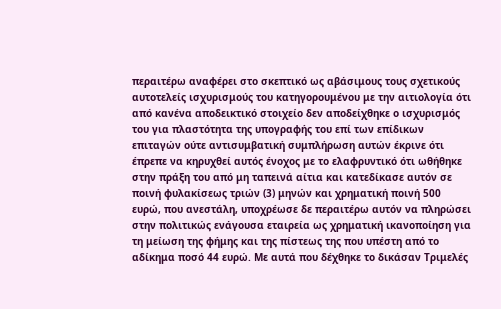περαιτέρω αναφέρει στο σκεπτικό ως αβάσιμους τους σχετικούς αυτοτελείς ισχυρισμούς του κατηγορουμένου με την αιτιολογία ότι από κανένα αποδεικτικό στοιχείο δεν αποδείχθηκε ο ισχυρισμός του για πλαστότητα της υπογραφής του επί των επίδικων επιταγών ούτε αντισυμβατική συμπλήρωση αυτών έκρινε ότι έπρεπε να κηρυχθεί αυτός ένοχος με το ελαφρυντικό ότι ωθήθηκε στην πράξη του από μη ταπεινά αίτια και κατεδίκασε αυτόν σε ποινή φυλακίσεως τριών (3) μηνών και χρηματική ποινή 500 ευρώ, που ανεστάλη, υποχρέωσε δε περαιτέρω αυτόν να πληρώσει στην πολιτικώς ενάγουσα εταιρεία ως χρηματική ικανοποίηση για τη μείωση της φήμης και της πίστεως της που υπέστη από το αδίκημα ποσό 44 ευρώ. Με αυτά που δέχθηκε το δικάσαν Τριμελές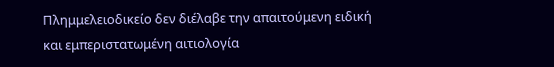Πλημμελειοδικείο δεν διέλαβε την απαιτούμενη ειδική και εμπεριστατωμένη αιτιολογία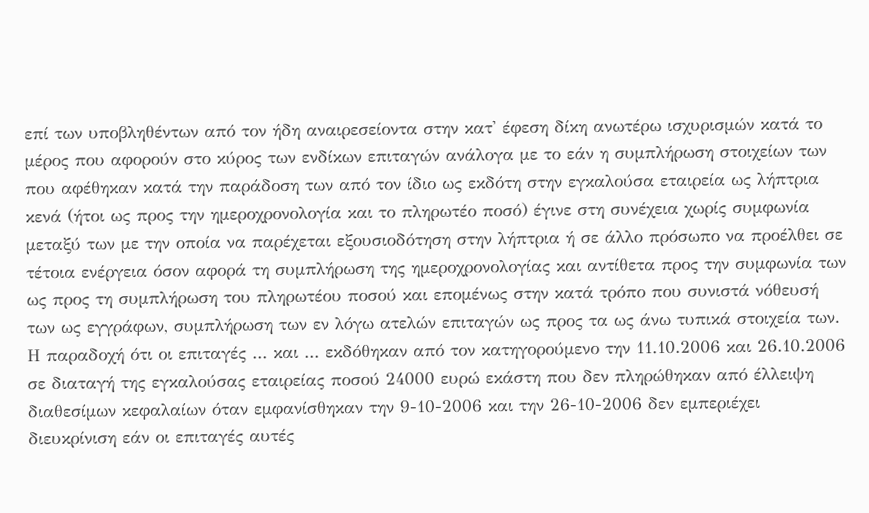επί των υποβληθέντων από τον ήδη αναιρεσείοντα στην κατ' έφεση δίκη ανωτέρω ισχυρισμών κατά το μέρος που αφορούν στο κύρος των ενδίκων επιταγών ανάλογα με το εάν η συμπλήρωση στοιχείων των που αφέθηκαν κατά την παράδοση των από τον ίδιο ως εκδότη στην εγκαλούσα εταιρεία ως λήπτρια κενά (ήτοι ως προς την ημεροχρονολογία και το πληρωτέο ποσό) έγινε στη συνέχεια χωρίς συμφωνία μεταξύ των με την οποία να παρέχεται εξουσιοδότηση στην λήπτρια ή σε άλλο πρόσωπο να προέλθει σε τέτοια ενέργεια όσον αφορά τη συμπλήρωση της ημεροχρονολογίας και αντίθετα προς την συμφωνία των ως προς τη συμπλήρωση του πληρωτέου ποσού και επομένως στην κατά τρόπο που συνιστά νόθευσή των ως εγγράφων, συμπλήρωση των εν λόγω ατελών επιταγών ως προς τα ως άνω τυπικά στοιχεία των. Η παραδοχή ότι οι επιταγές ... και ... εκδόθηκαν από τον κατηγορούμενο την 11.10.2006 και 26.10.2006 σε διαταγή της εγκαλούσας εταιρείας ποσού 24000 ευρώ εκάστη που δεν πληρώθηκαν από έλλειψη διαθεσίμων κεφαλαίων όταν εμφανίσθηκαν την 9-10-2006 και την 26-10-2006 δεν εμπεριέχει διευκρίνιση εάν οι επιταγές αυτές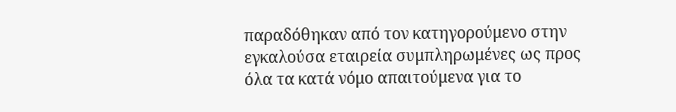παραδόθηκαν από τον κατηγορούμενο στην εγκαλούσα εταιρεία συμπληρωμένες ως προς όλα τα κατά νόμο απαιτούμενα για το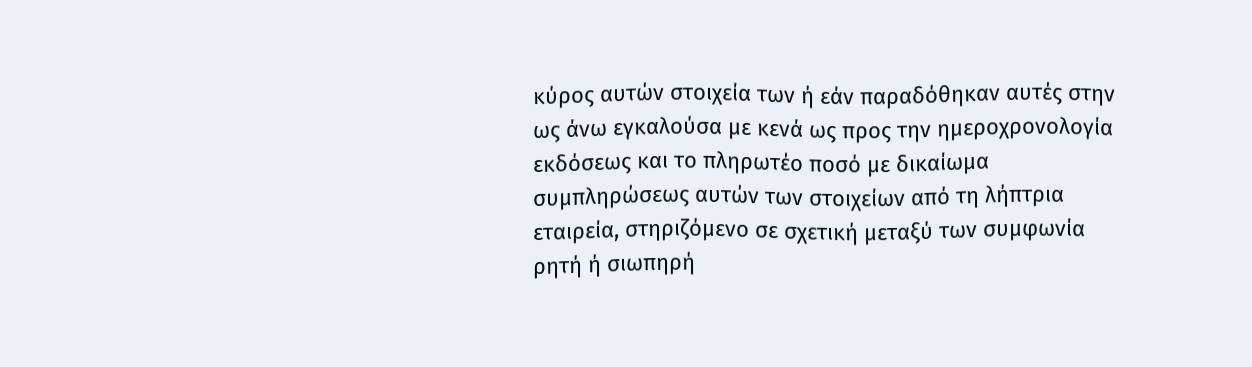κύρος αυτών στοιχεία των ή εάν παραδόθηκαν αυτές στην ως άνω εγκαλούσα με κενά ως προς την ημεροχρονολογία εκδόσεως και το πληρωτέο ποσό με δικαίωμα συμπληρώσεως αυτών των στοιχείων από τη λήπτρια εταιρεία, στηριζόμενο σε σχετική μεταξύ των συμφωνία ρητή ή σιωπηρή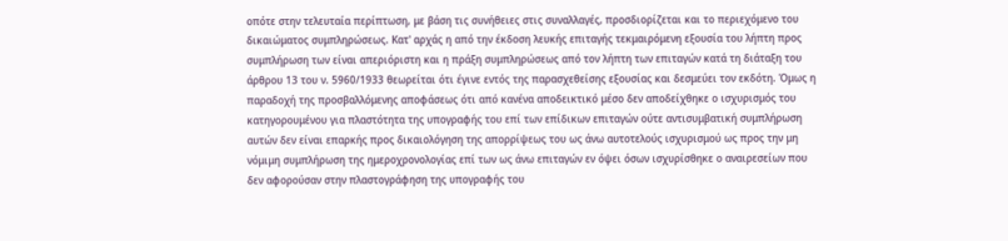οπότε στην τελευταία περίπτωση, με βάση τις συνήθειες στις συναλλαγές, προσδιορίζεται και το περιεχόμενο του δικαιώματος συμπληρώσεως. Κατ' αρχάς η από την έκδοση λευκής επιταγής τεκμαιρόμενη εξουσία του λήπτη προς συμπλήρωση των είναι απεριόριστη και η πράξη συμπληρώσεως από τον λήπτη των επιταγών κατά τη διάταξη του άρθρου 13 του ν. 5960/1933 θεωρείται ότι έγινε εντός της παρασχεθείσης εξουσίας και δεσμεύει τον εκδότη. Όμως η παραδοχή της προσβαλλόμενης αποφάσεως ότι από κανένα αποδεικτικό μέσο δεν αποδείχθηκε ο ισχυρισμός του κατηγορουμένου για πλαστότητα της υπογραφής του επί των επίδικων επιταγών ούτε αντισυμβατική συμπλήρωση αυτών δεν είναι επαρκής προς δικαιολόγηση της απορρίψεως του ως άνω αυτοτελούς ισχυρισμού ως προς την μη νόμιμη συμπλήρωση της ημεροχρονολογίας επί των ως άνω επιταγών εν όψει όσων ισχυρίσθηκε ο αναιρεσείων που δεν αφορούσαν στην πλαστογράφηση της υπογραφής του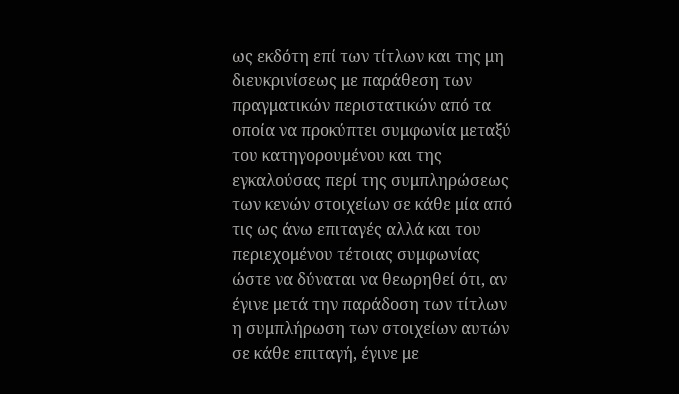ως εκδότη επί των τίτλων και της μη διευκρινίσεως με παράθεση των πραγματικών περιστατικών από τα οποία να προκύπτει συμφωνία μεταξύ του κατηγορουμένου και της εγκαλούσας περί της συμπληρώσεως των κενών στοιχείων σε κάθε μία από τις ως άνω επιταγές αλλά και του περιεχομένου τέτοιας συμφωνίας ώστε να δύναται να θεωρηθεί ότι, αν έγινε μετά την παράδοση των τίτλων η συμπλήρωση των στοιχείων αυτών σε κάθε επιταγή, έγινε με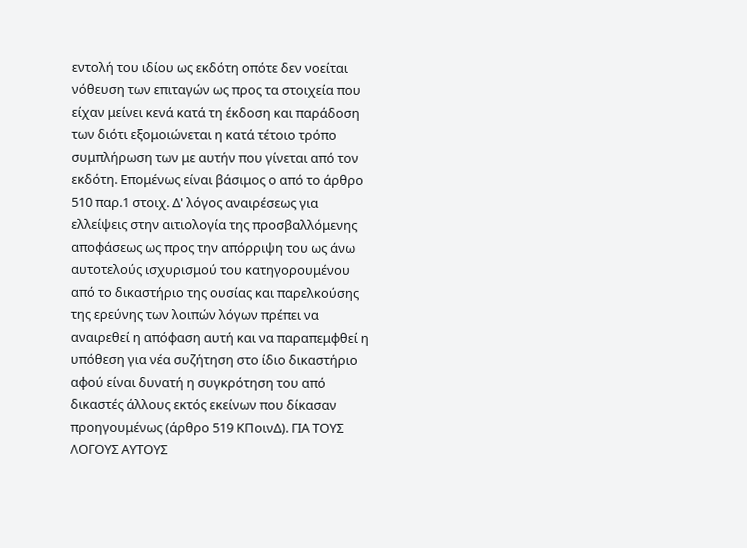εντολή του ιδίου ως εκδότη οπότε δεν νοείται νόθευση των επιταγών ως προς τα στοιχεία που είχαν μείνει κενά κατά τη έκδοση και παράδοση των διότι εξομοιώνεται η κατά τέτοιο τρόπο συμπλήρωση των με αυτήν που γίνεται από τον εκδότη. Επομένως είναι βάσιμος ο από το άρθρο 510 παρ.1 στοιχ. Δ' λόγος αναιρέσεως για ελλείψεις στην αιτιολογία της προσβαλλόμενης αποφάσεως ως προς την απόρριψη του ως άνω αυτοτελούς ισχυρισμού του κατηγορουμένου από το δικαστήριο της ουσίας και παρελκούσης της ερεύνης των λοιπών λόγων πρέπει να αναιρεθεί η απόφαση αυτή και να παραπεμφθεί η υπόθεση για νέα συζήτηση στο ίδιο δικαστήριο αφού είναι δυνατή η συγκρότηση του από δικαστές άλλους εκτός εκείνων που δίκασαν προηγουμένως (άρθρο 519 ΚΠοινΔ). ΓΙΑ ΤΟΥΣ ΛΟΓΟΥΣ ΑΥΤΟΥΣ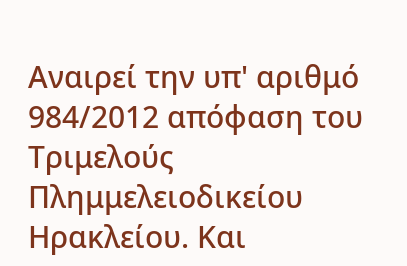Αναιρεί την υπ' αριθμό 984/2012 απόφαση του Τριμελούς Πλημμελειοδικείου Ηρακλείου. Και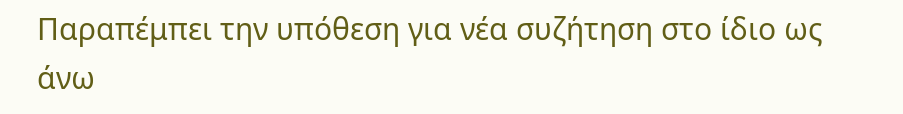Παραπέμπει την υπόθεση για νέα συζήτηση στο ίδιο ως άνω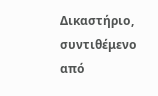Δικαστήριο, συντιθέμενο από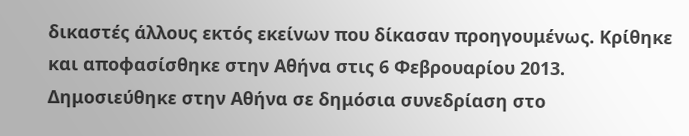δικαστές άλλους εκτός εκείνων που δίκασαν προηγουμένως. Κρίθηκε και αποφασίσθηκε στην Αθήνα στις 6 Φεβρουαρίου 2013. Δημοσιεύθηκε στην Αθήνα σε δημόσια συνεδρίαση στο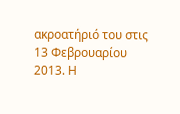ακροατήριό του στις 13 Φεβρουαρίου 2013. Η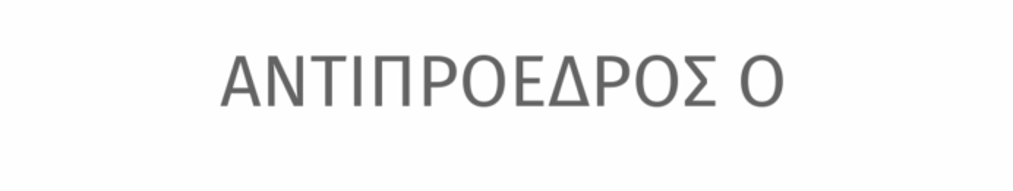ΑΝΤΙΠΡΟΕΔΡΟΣ Ο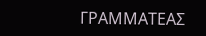ΓΡΑΜΜΑΤΕΑΣ